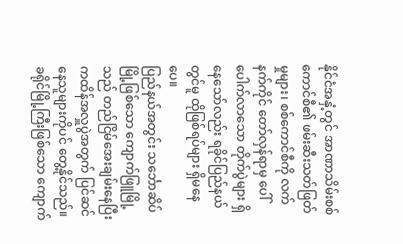နိုင်ငံအနှံ့တွင် အာဏာသိမ်းစစ်ကောင်စီ၏ ဖမ်းဆီးသတ်ဖြတ်မှုများ၊ စစ်ကောင်စီကို လက်နက်ကိုင် တော်လှန်ရာမှ ပေါ်ပေါက်လာသော တိုက်ပွဲများ ရှိနေသော်လည်း ရခိုင်ပြည်နယ်တွင်မူ ထိုဖြစ်ရပ်များ ရှိမနေပေ။
ပြည်နယ်အတွင်း သင်္ဘောဆိပ်မြို့ဖြစ်သော ကျောက်ဖြူမြို့သည် တည်ငြိမ်အေးချမ်းနေပြီး ကထိန်အလှူပွဲအတွက် ပြင်ဆင်နေသူများကိုပင် တွေ့နိုင်သည်။
ခရိုင်မြို့ကြီးဖြစ်သော ကျောက်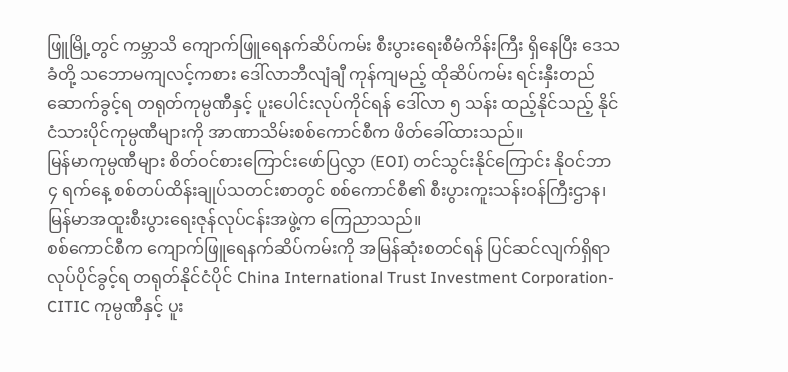ဖြူမြို့တွင် ကမ္ဘာသိ ကျောက်ဖြူရေနက်ဆိပ်ကမ်း စီးပွားရေးစီမံကိန်းကြီး ရှိနေပြီး ဒေသခံတို့ သဘောမကျလင့်ကစား ဒေါ်လာဘီလျံချီ ကုန်ကျမည့် ထိုဆိပ်ကမ်း ရင်းနှီးတည်ဆောက်ခွင့်ရ တရုတ်ကုမ္ပဏီနှင့် ပူးပေါင်းလုပ်ကိုင်ရန် ဒေါ်လာ ၅ သန်း ထည့်နိုင်သည့် နိုင်ငံသားပိုင်ကုမ္ပဏီများကို အာဏာသိမ်းစစ်ကောင်စီက ဖိတ်ခေါ်ထားသည်။
မြန်မာကုမ္ပဏီများ စိတ်ဝင်စားကြောင်းဖော်ပြလွှာ (EOI) တင်သွင်းနိုင်ကြောင်း နိုဝင်ဘာ ၄ ရက်နေ့ စစ်တပ်ထိန်းချုပ်သတင်းစာတွင် စစ်ကောင်စီ၏ စီးပွားကူးသန်းဝန်ကြီးဌာန၊ မြန်မာအထူးစီးပွားရေးဇုန်လုပ်ငန်းအဖွဲ့က ကြေညာသည်။
စစ်ကောင်စီက ကျောက်ဖြူရေနက်ဆိပ်ကမ်းကို အမြန်ဆုံးစတင်ရန် ပြင်ဆင်လျက်ရှိရာ လုပ်ပိုင်ခွင့်ရ တရုတ်နိုင်ငံပိုင် China International Trust Investment Corporation- CITIC ကုမ္ပဏီနှင့် ပူး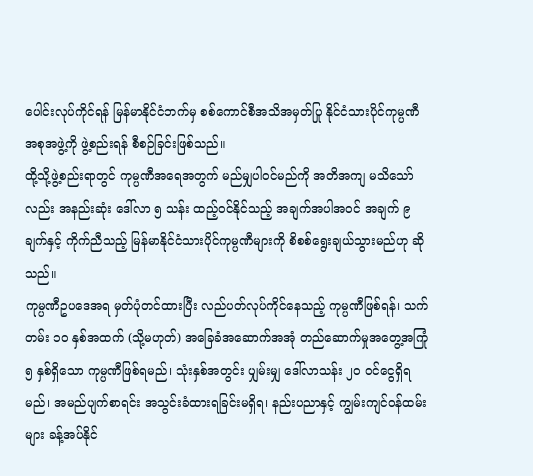ပေါင်းလုပ်ကိုင်ရန် မြန်မာနိုင်ငံဘက်မှ စစ်ကောင်စီအသိအမှတ်ပြု နိုင်ငံသားပိုင်ကုမ္ပဏီအစုအဖွဲ့ကို ဖွဲ့စည်းရန် စီစဉ်ခြင်းဖြစ်သည်။
ထို့သို့ဖွဲ့စည်းရာတွင် ကုမ္ပဏီအရေအတွက် မည်မျှပါဝင်မည်ကို အတိအကျ မသိသော်လည်း အနည်းဆုံး ဒေါ်လာ ၅ သန်း ထည့်ဝင်နိုင်သည့် အချက်အပါအဝင် အချက် ၉ ချက်နှင့် ကိုက်ညီသည့် မြန်မာနိုင်ငံသားပိုင်ကုမ္ပဏီများကို စိစစ်ရွေးချယ်သွားမည်ဟု ဆိုသည်။
ကုမ္ပဏီဥပဒေအရ မှတ်ပုံတင်ထားပြီး လည်ပတ်လုပ်ကိုင်နေသည့် ကုမ္ပဏီဖြစ်ရန်၊ သက်တမ်း ၁၀ နှစ်အထက် (သို့မဟုတ်) အခြေခံအဆောက်အအုံ တည်ဆောက်မှုအတွေ့အကြုံ ၅ နှစ်ရှိသော ကုမ္ပဏီဖြစ်ရမည်၊ သုံးနှစ်အတွင်း ပျှမ်းမျှ ဒေါ်လာသန်း ၂၀ ဝင်ငွေရှိရမည်၊ အမည်ပျက်စာရင်း အသွင်းခံထားရခြင်းမရှိရ၊ နည်းပညာနှင့် ကျွမ်းကျင်ဝန်ထမ်းများ ခန့်အပ်နိုင်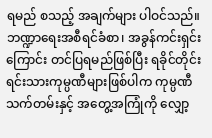ရမည် စသည့် အချက်များ ပါဝင်သည်။
ဘဏ္ဍာရေးအစီရင်ခံစာ၊ အခွန်ကင်းရှင်းကြောင်း တင်ပြရမည်ဖြစ်ပြီး ရခိုင်တိုင်းရင်းသားကုမ္ပဏီများဖြစ်ပါက ကုမ္ပဏီသက်တမ်းနှင့် အတွေ့အကြုံကို လျှော့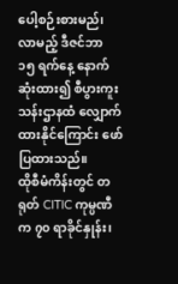ပေါ့စဉ်းစားမည်၊ လာမည့် ဒီဇင်ဘာ ၁၅ ရက်နေ့ နောက်ဆုံးထား၍ စီပွားကူးသန်းဌာနထံ လျှောက်ထားနိုင်ကြောင်း ဖော်ပြထားသည်။
ထိုစီမံကိန်းတွင် တရုတ် CITIC ကုမ္ပဏီက ၇၀ ရာခိုင်နှုန်း၊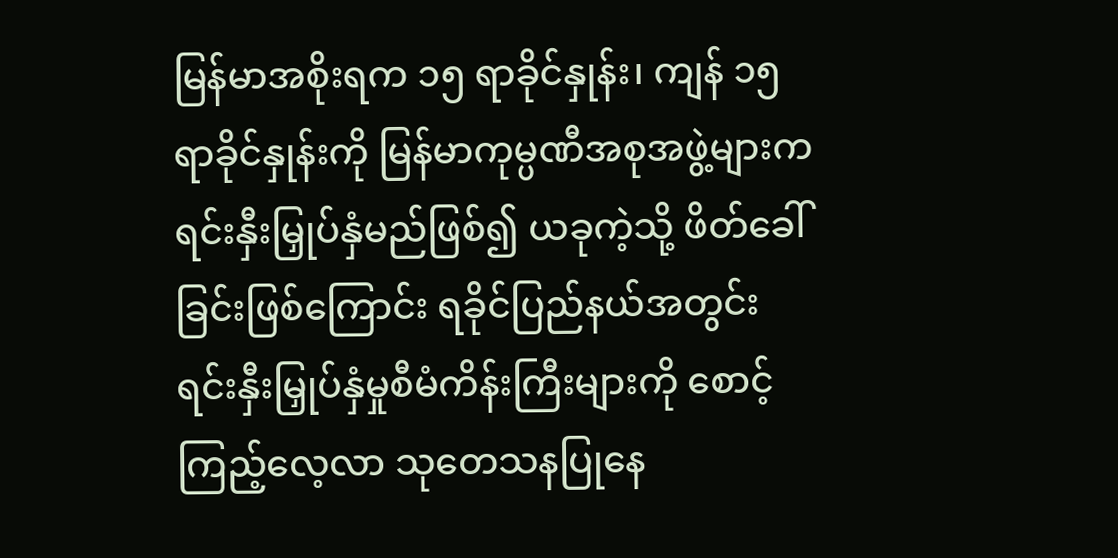မြန်မာအစိုးရက ၁၅ ရာခိုင်နှုန်း၊ ကျန် ၁၅ ရာခိုင်နှုန်းကို မြန်မာကုမ္ပဏီအစုအဖွဲ့များက ရင်းနှီးမြှုပ်နှံမည်ဖြစ်၍ ယခုကဲ့သို့ ဖိတ်ခေါ်ခြင်းဖြစ်ကြောင်း ရခိုင်ပြည်နယ်အတွင်း ရင်းနှီးမြှုပ်နှံမှုစီမံကိန်းကြီးများကို စောင့်ကြည့်လေ့လာ သုတေသနပြုနေ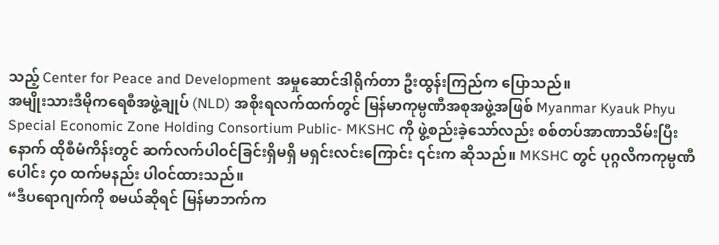သည့် Center for Peace and Development အမှုဆောင်ဒါရိုက်တာ ဦးထွန်းကြည်က ပြောသည်။
အမျိုးသားဒီမိုကရေစီအဖွဲ့ချုပ် (NLD) အစိုးရလက်ထက်တွင် မြန်မာကုမ္ပဏီအစုအဖွဲ့အဖြစ် Myanmar Kyauk Phyu Special Economic Zone Holding Consortium Public- MKSHC ကို ဖွဲ့စည်းခဲ့သော်လည်း စစ်တပ်အာဏာသိမ်းပြီးနောက် ထိုစီမံကိန်းတွင် ဆက်လက်ပါဝင်ခြင်းရှိမရှိ မရှင်းလင်းကြောင်း ၎င်းက ဆိုသည်။ MKSHC တွင် ပုဂ္ဂလိကကုမ္ပဏီပေါင်း ၄၀ ထက်မနည်း ပါဝင်ထားသည်။
“ဒီပရောဂျက်ကို စမယ်ဆိုရင် မြန်မာဘက်က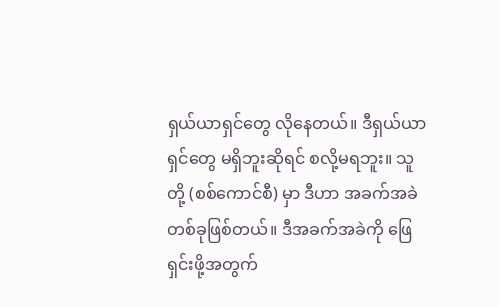ရှယ်ယာရှင်တွေ လိုနေတယ်။ ဒီရှယ်ယာရှင်တွေ မရှိဘူးဆိုရင် စလို့မရဘူး။ သူတို့ (စစ်ကောင်စီ) မှာ ဒီဟာ အခက်အခဲတစ်ခုဖြစ်တယ်။ ဒီအခက်အခဲကို ဖြေရှင်းဖို့အတွက်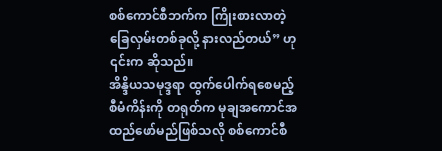စစ်ကောင်စီဘက်က ကြိုးစားလာတဲ့ ခြေလှမ်းတစ်ခုလို့ နားလည်တယ်” ဟု ၎င်းက ဆိုသည်။
အိန္ဒိယသမုဒ္ဒရာ ထွက်ပေါက်ရစေမည့် စီမံကိန်းကို တရုတ်က မုချအကောင်အထည်ဖော်မည်ဖြစ်သလို စစ်ကောင်စီ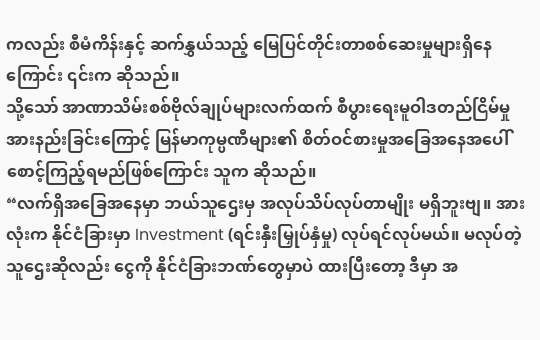ကလည်း စီမံကိန်းနှင့် ဆက်နွှယ်သည့် မြေပြင်တိုင်းတာစစ်ဆေးမှုများရှိနေကြောင်း ၎င်းက ဆိုသည်။
သို့သော် အာဏာသိမ်းစစ်ဗိုလ်ချုပ်များလက်ထက် စီပွားရေးမူဝါဒတည်ငြိမ်မှု အားနည်းခြင်းကြောင့် မြန်မာကုမ္ပဏီများ၏ စိတ်ဝင်စားမှုအခြေအနေအပေါ် စောင့်ကြည့်ရမည်ဖြစ်ကြောင်း သူက ဆိုသည်။
“လက်ရှိအခြေအနေမှာ ဘယ်သူဌေးမှ အလုပ်သိပ်လုပ်တာမျိုး မရှိဘူးဗျ။ အားလုံးက နိုင်ငံခြားမှာ Investment (ရင်းနှီးမြှုပ်နှံမှု) လုပ်ရင်လုပ်မယ်။ မလုပ်တဲ့သူဌေးဆိုလည်း ငွေကို နိုင်ငံခြားဘဏ်တွေမှာပဲ ထားပြီးတော့ ဒီမှာ အ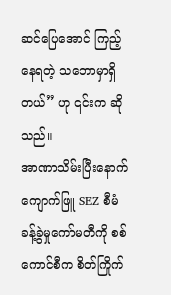ဆင်ပြေအောင် ကြည့်နေရတဲ့ သဘောမှာရှိတယ်” ဟု ၎င်းက ဆိုသည်။
အာဏာသိမ်းပြီးနောက် ကျောက်ဖြူ SEZ စီမံခန့်ခွဲမှုကော်မတီကို စစ်ကောင်စီက စိတ်ကြိုက်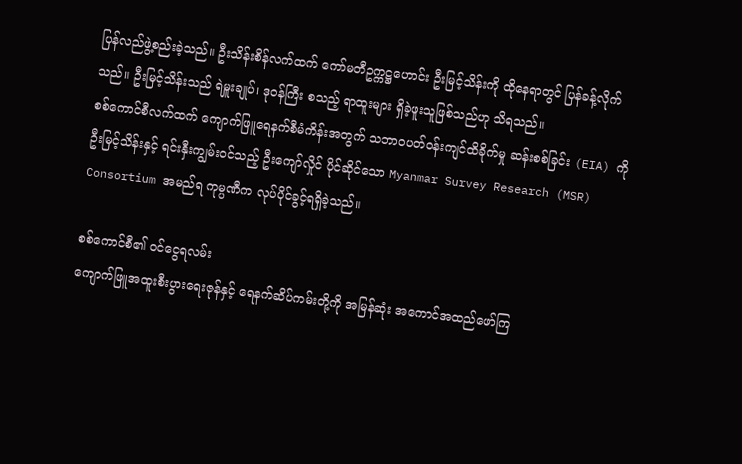ပြန်လည်ဖွဲ့စည်းခဲ့သည်။ ဦးသိန်းစိန်လက်ထက် ကော်မတီဥက္ကဋ္ဌဟောင်း ဦးမြင့်သိန်းကို ထိုနေရာတွင် ပြန်ခန့်လိုက်သည်။ ဦးမြင့်သိန်းသည် ရဲမှူးချုပ်၊ ဒုဝန်ကြီး စသည့် ရာထူးများ ရှိခဲ့ဖူးသူဖြစ်သည်ဟု သိရသည်။
စစ်ကောင်စီလက်ထက် ကျောက်ဖြူရေနက်စီမံကိန်းအတွက် သဘာဝပတ်ဝန်းကျင်ထိခိုက်မှု ဆန်းစစ်ခြင်း (EIA) ကို ဦးမြင့်သိန်းနှင့် ရင်းနှီးကျွမ်းဝင်သည့် ဦးကျော်လှိုင် ပိုင်ဆိုင်သော Myanmar Survey Research (MSR) Consortium အမည်ရ ကုမ္ပဏီက လုပ်ပိုင်ခွင့်ရရှိခဲ့သည်။

စစ်ကောင်စီ၏ ဝင်ငွေရလမ်း
ကျောက်ဖြူအထူးစီးပွားရေးဇုန်နှင့် ရေနက်ဆိပ်ကမ်းတို့ကို အမြန်ဆုံး အကောင်အထည်ဖော်ကြ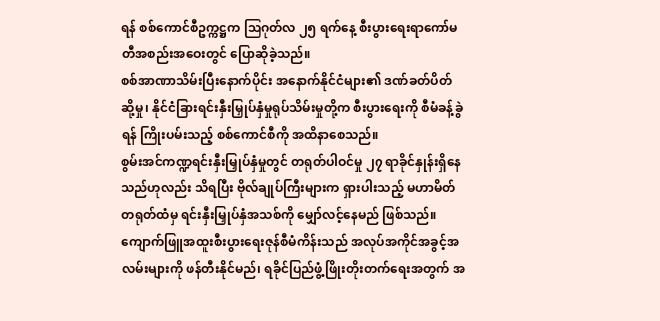ရန် စစ်ကောင်စီဥက္ကဋ္ဌက ဩဂုတ်လ ၂၅ ရက်နေ့ စီးပွားရေးရာကော်မတီအစည်းအဝေးတွင် ပြောဆိုခဲ့သည်။
စစ်အာဏာသိမ်းပြီးနောက်ပိုင်း အနောက်နိုင်ငံများ၏ ဒဏ်ခတ်ပိတ်ဆို့မှု၊ နိုင်ငံခြားရင်းနှီးမြှုပ်နှံမှုရုပ်သိမ်းမှုတို့က စီးပွားရေးကို စီမံခန့်ခွဲရန် ကြိုးပမ်းသည့် စစ်ကောင်စီကို အထိနာစေသည်။
စွမ်းအင်ကဏ္ဍရင်းနှီးမြှုပ်နှံမှုတွင် တရုတ်ပါဝင်မှု ၂၇ ရာခိုင်နှုန်းရှိနေသည်ဟုလည်း သိရပြီး ဗိုလ်ချုပ်ကြီးများက ရှားပါးသည့် မဟာမိတ်တရုတ်ထံမှ ရင်းနှီးမြှုပ်နှံအသစ်ကို မျှော်လင့်နေမည် ဖြစ်သည်။
ကျောက်ဖြူအထူးစီးပွားရေးဇုန်စီမံကိန်းသည် အလုပ်အကိုင်အခွင့်အလမ်းများကို ဖန်တီးနိုင်မည်၊ ရခိုင်ပြည်ဖွံ့ဖြိုးတိုးတက်ရေးအတွက် အ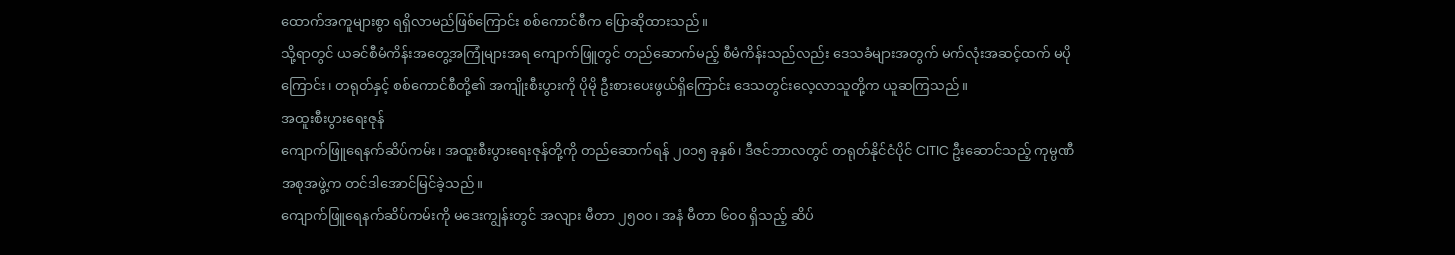ထောက်အကူများစွာ ရရှိလာမည်ဖြစ်ကြောင်း စစ်ကောင်စီက ပြောဆိုထားသည်။
သို့ရာတွင် ယခင်စီမံကိန်းအတွေ့အကြုံများအရ ကျောက်ဖြူတွင် တည်ဆောက်မည့် စီမံကိန်းသည်လည်း ဒေသခံများအတွက် မက်လုံးအဆင့်ထက် မပိုကြောင်း၊ တရုတ်နှင့် စစ်ကောင်စီတို့၏ အကျိုးစီးပွားကို ပိုမို ဦးစားပေးဖွယ်ရှိကြောင်း ဒေသတွင်းလေ့လာသူတို့က ယူဆကြသည်။
အထူးစီးပွားရေးဇုန်
ကျောက်ဖြူရေနက်ဆိပ်ကမ်း၊ အထူးစီးပွားရေးဇုန်တို့ကို တည်ဆောက်ရန် ၂၀၁၅ ခုနှစ်၊ ဒီဇင်ဘာလတွင် တရုတ်နိုင်ငံပိုင် CITIC ဦးဆောင်သည့် ကုမ္ပဏီအစုအဖွဲ့က တင်ဒါအောင်မြင်ခဲ့သည်။
ကျောက်ဖြူရေနက်ဆိပ်ကမ်းကို မဒေးကျွန်းတွင် အလျား မီတာ ၂၅၀၀၊ အနံ မီတာ ၆၀၀ ရှိသည့် ဆိပ်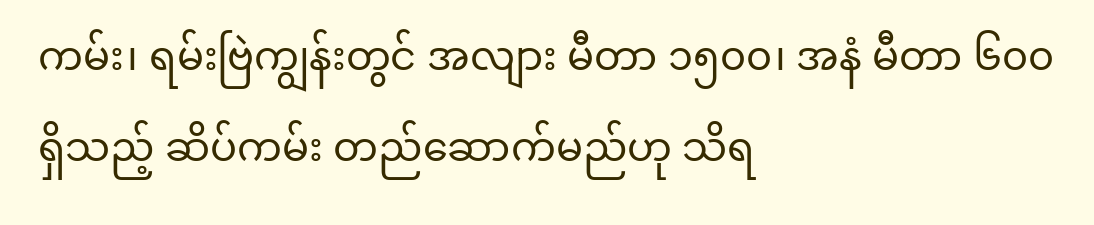ကမ်း၊ ရမ်းဗြဲကျွန်းတွင် အလျား မီတာ ၁၅၀၀၊ အနံ မီတာ ၆၀၀ ရှိသည့် ဆိပ်ကမ်း တည်ဆောက်မည်ဟု သိရ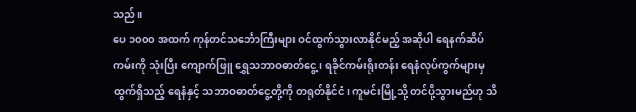သည်။
ပေ ၁၀၀၀ အထက် ကုန်တင်သင်္ဘောကြီးများ ဝင်ထွက်သွားလာနိုင်မည့် အဆိုပါ ရေနက်ဆိပ်ကမ်းကို သုံးပြီး ကျောက်ဖြူ ရွှေသဘာဝဓာတ်ငွေ့၊ ရခိုင်ကမ်းရိုးတန်း ရေနံလုပ်ကွက်များမှ ထွက်ရှိသည့် ရေနံနှင့် သဘာဝဓာတ်ငွေ့တို့ကို တရုတ်နိုင်ငံ၊ ကူမင်းမြို့သို့ တင်ပို့သွားမည်ဟု သိ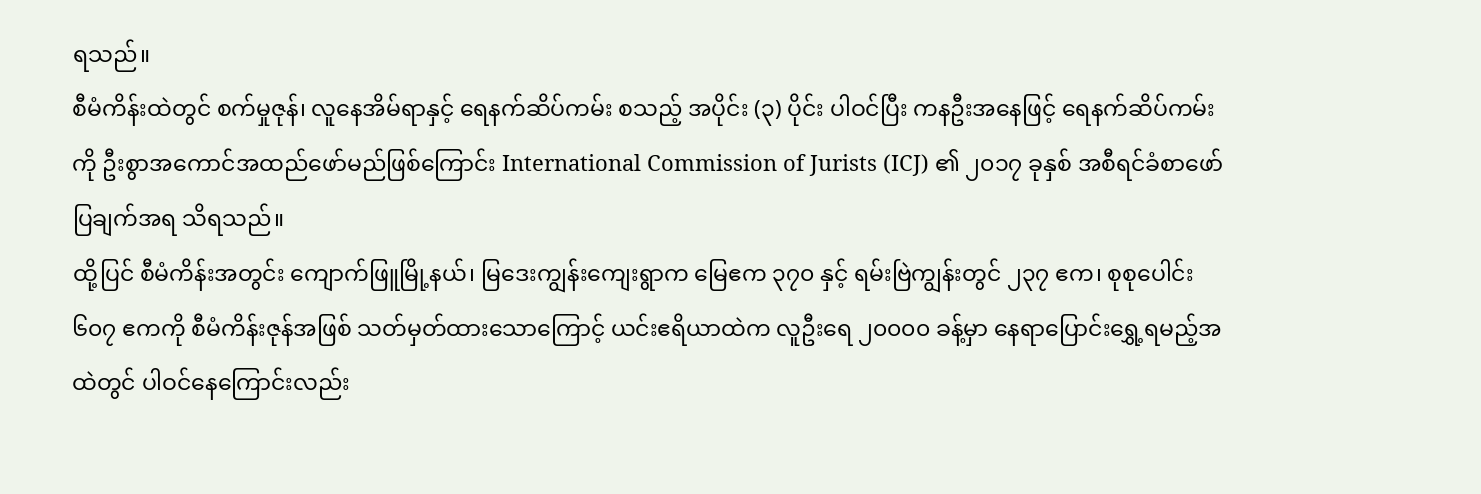ရသည်။
စီမံကိန်းထဲတွင် စက်မှုဇုန်၊ လူနေအိမ်ရာနှင့် ရေနက်ဆိပ်ကမ်း စသည့် အပိုင်း (၃) ပိုင်း ပါဝင်ပြီး ကနဦးအနေဖြင့် ရေနက်ဆိပ်ကမ်းကို ဦးစွာအကောင်အထည်ဖော်မည်ဖြစ်ကြောင်း International Commission of Jurists (ICJ) ၏ ၂၀၁၇ ခုနှစ် အစီရင်ခံစာဖော်ပြချက်အရ သိရသည်။
ထို့ပြင် စီမံကိန်းအတွင်း ကျောက်ဖြူမြို့နယ်၊ မြဒေးကျွန်းကျေးရွာက မြေဧက ၃၇၀ နှင့် ရမ်းဗြဲကျွန်းတွင် ၂၃၇ ဧက၊ စုစုပေါင်း ၆၀၇ ဧကကို စီမံကိန်းဇုန်အဖြစ် သတ်မှတ်ထားသောကြောင့် ယင်းဧရိယာထဲက လူဦးရေ ၂၀၀၀၀ ခန့်မှာ နေရာပြောင်းရွှေ့ရမည့်အထဲတွင် ပါဝင်နေကြောင်းလည်း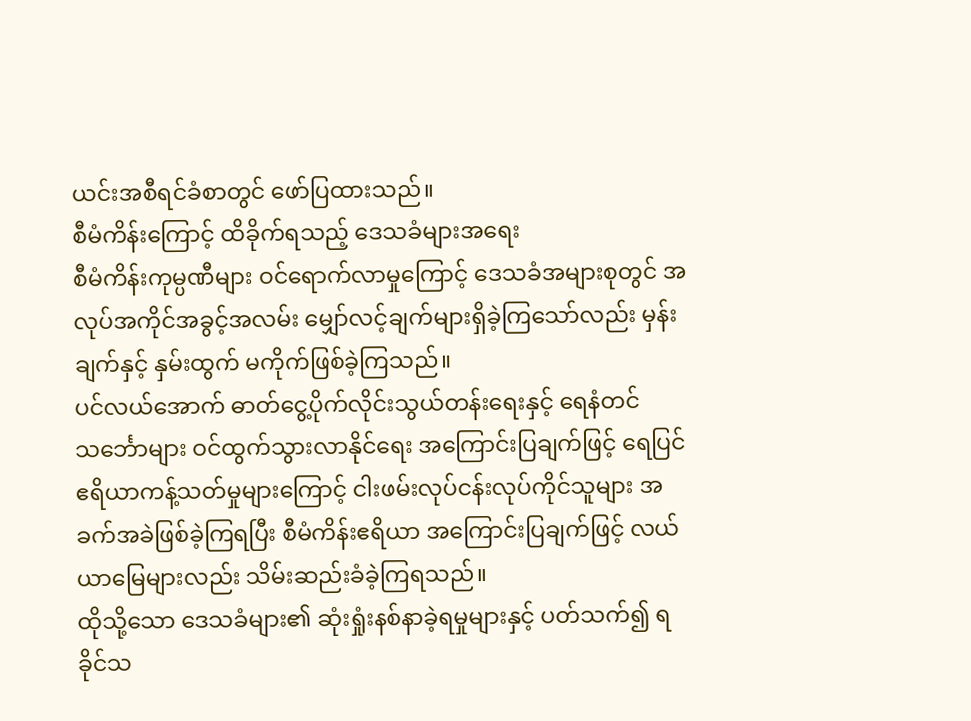ယင်းအစီရင်ခံစာတွင် ဖော်ပြထားသည်။
စီမံကိန်းကြောင့် ထိခိုက်ရသည့် ဒေသခံများအရေး
စီမံကိန်းကုမ္ပဏီများ ဝင်ရောက်လာမှုကြောင့် ဒေသခံအများစုတွင် အလုပ်အကိုင်အခွင့်အလမ်း မျှော်လင့်ချက်များရှိခဲ့ကြသော်လည်း မှန်းချက်နှင့် နှမ်းထွက် မကိုက်ဖြစ်ခဲ့ကြသည်။
ပင်လယ်အောက် ဓာတ်ငွေ့ပိုက်လိုင်းသွယ်တန်းရေးနှင့် ရေနံတင်သင်္ဘောများ ဝင်ထွက်သွားလာနိုင်ရေး အကြောင်းပြချက်ဖြင့် ရေပြင်ဧရိယာကန့်သတ်မှုများကြောင့် ငါးဖမ်းလုပ်ငန်းလုပ်ကိုင်သူများ အခက်အခဲဖြစ်ခဲ့ကြရပြီး စီမံကိန်းဧရိယာ အကြောင်းပြချက်ဖြင့် လယ်ယာမြေများလည်း သိမ်းဆည်းခံခဲ့ကြရသည်။
ထိုသို့သော ဒေသခံများ၏ ဆုံးရှုံးနစ်နာခဲ့ရမှုများနှင့် ပတ်သက်၍ ရခိုင်သ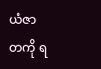ယံဇာတကို ရ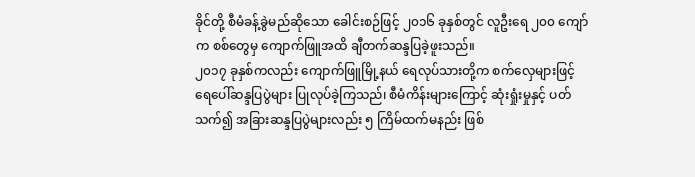ခိုင်တို့ စီမံခန့်ခွဲမည်ဆိုသော ခေါင်းစဉ်ဖြင့် ၂၀၁၆ ခုနှစ်တွင် လူဦးရေ ၂၀၀ ကျော်က စစ်တွေမှ ကျောက်ဖြူအထိ ချီတက်ဆန္ဒပြခဲ့ဖူးသည်။
၂၀၁၇ ခုနှစ်ကလည်း ကျောက်ဖြူမြို့နယ် ရေလုပ်သားတို့က စက်လှေများဖြင့် ရေပေါ်ဆန္ဒပြပွဲများ ပြုလုပ်ခဲ့ကြသည်၊ စီမံကိန်းများကြောင့် ဆုံးရှုံးမှုနှင့် ပတ်သက်၍ အခြားဆန္ဒပြပွဲများလည်း ၅ ကြိမ်ထက်မနည်း ဖြစ်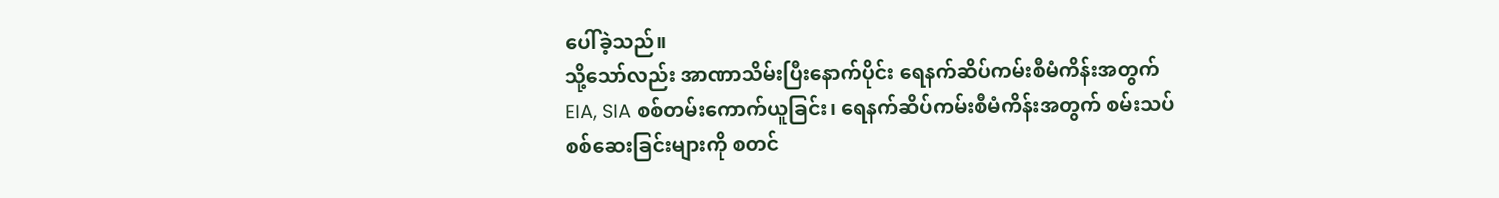ပေါ်ခဲ့သည်။
သို့သော်လည်း အာဏာသိမ်းပြီးနောက်ပိုင်း ရေနက်ဆိပ်ကမ်းစီမံကိန်းအတွက် EIA, SIA စစ်တမ်းကောက်ယူခြင်း၊ ရေနက်ဆိပ်ကမ်းစီမံကိန်းအတွက် စမ်းသပ်စစ်ဆေးခြင်းများကို စတင်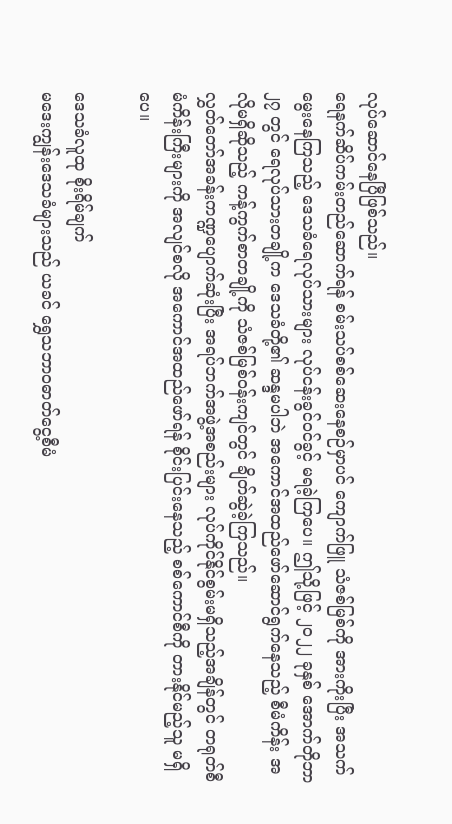လုပ်ဆောင်နေပြီဖြစ်သည်။
ရေနက်ဆိပ်ကမ်းတည်ဆောက်ရန် စမ်းသပ်စစ်ဆေးနေစဉ်မှာပင် ကျောက်ဖြူ သံဇစ်မြစ်ကို အားကိုးပြီး အသက်မွေးနေကြသည့် ဒေသခံရေလုပ်သားများ လုပ်ငန်းခွင်ဝင်ခွင့် မရခဲ့ကြပေ။ ဤသို့ဖြင့် ၂၀၂၂ ခုနှစ် အောက်တိုဘာ ၂၇ တွင် ရေလုပ်သားတချို့က ဒေသခံတို့၏ ဆန္ဒမပါဘဲ အကောင်အထည်ဖော်ဆောင်ရွက်နေသည့် စီမံကိန်း အလိုမရှိဆိုသည့် ကန့်ကွက်စာတချို့ကို သံဇစ်မြစ်ဝန်းကျင်တွင် ချိတ်ဆွဲခဲ့ကြသည်။
လွှတ်တော်အခန်းကဏ္ဍပျောက်ဆုံးပြီး အရပ်ဘက်အဖွဲ့အစည်းများ လုပ်ကိုင်နိုင်စွမ်းမရှိသည့်အချိန်တွင် တရုတ်စီမံကိန်းကြီးများကို အလျင်စလို အကောင်အထည်ဖော်ရန် စိုင်းပြင်းနေသည့် စစ်ကောင်စီကို တားနိုင်မည့်သူ မရှိပေ။

ဒေသခံလူထု စိုးရိမ်ချက်
မဒေးကျွန်းဒေသခံများသည် ယခင် ရွှေသဘာဝဓာတ်ငွေ့စီမံ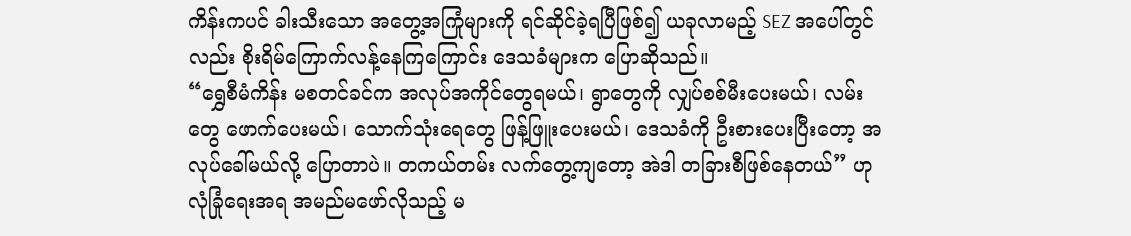ကိန်းကပင် ခါးသီးသော အတွေ့အကြုံများကို ရင်ဆိုင်ခဲ့ရပြီဖြစ်၍ ယခုလာမည့် SEZ အပေါ်တွင်လည်း စိုးရိမ်ကြောက်လန့်နေကြကြောင်း ဒေသခံများက ပြောဆိုသည်။
“ရွှေစီမံကိန်း မစတင်ခင်က အလုပ်အကိုင်တွေရမယ်၊ ရွာတွေကို လျှပ်စစ်မီးပေးမယ်၊ လမ်းတွေ ဖောက်ပေးမယ်၊ သောက်သုံးရေတွေ ဖြန့်ဖြူးပေးမယ်၊ ဒေသခံကို ဦးစားပေးပြီးတော့ အလုပ်ခေါ်မယ်လို့ ပြောတာပဲ။ တကယ်တမ်း လက်တွေ့ကျတော့ အဲဒါ တခြားစီဖြစ်နေတယ်” ဟု လုံခြုံရေးအရ အမည်မဖော်လိုသည့် မ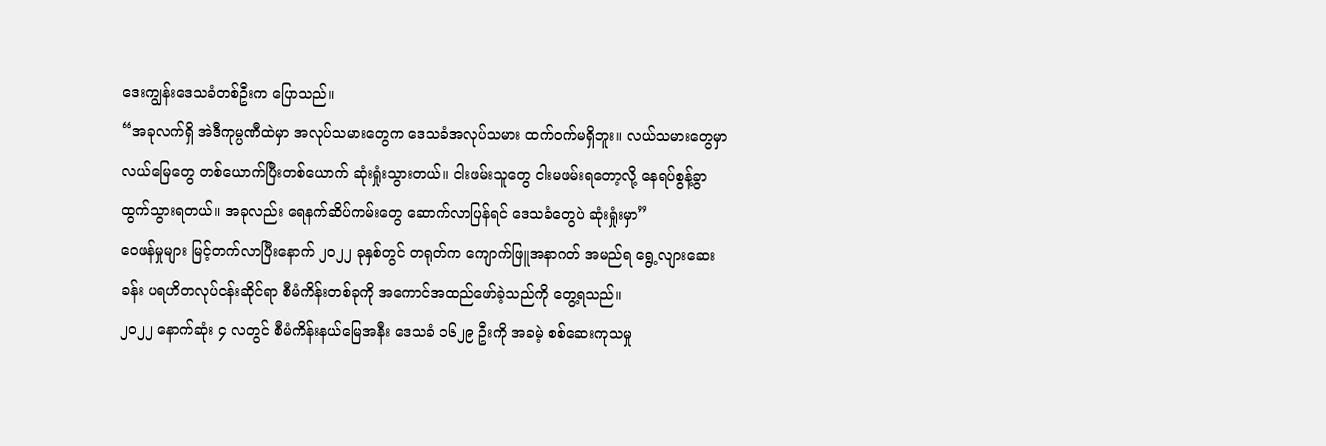ဒေးကျွန်းဒေသခံတစ်ဦးက ပြောသည်။
“အခုလက်ရှိ အဲဒီကုမ္ပဏီထဲမှာ အလုပ်သမားတွေက ဒေသခံအလုပ်သမား ထက်ဝက်မရှိဘူး။ လယ်သမားတွေမှာ လယ်မြေတွေ တစ်ယောက်ပြီးတစ်ယောက် ဆုံးရှုံးသွားတယ်။ ငါးဖမ်းသူတွေ ငါးမဖမ်းရတော့လို့ နေရပ်စွန့်ခွာ ထွက်သွားရတယ်။ အခုလည်း ရေနက်ဆိပ်ကမ်းတွေ ဆောက်လာပြန်ရင် ဒေသခံတွေပဲ ဆုံးရှုံးမှာ”
ဝေဖန်မှုများ မြင့်တက်လာပြီးနောက် ၂၀၂၂ ခုနှစ်တွင် တရုတ်က ကျောက်ဖြူအနာဂတ် အမည်ရ ရွေ့လျားဆေးခန်း ပရဟိတလုပ်ငန်းဆိုင်ရာ စီမံကိန်းတစ်ခုကို အကောင်အထည်ဖော်ခဲ့သည်ကို တွေ့ရသည်။
၂၀၂၂ နောက်ဆုံး ၄ လတွင် စီမံကိန်းနယ်မြေအနီး ဒေသခံ ၁၆၂၉ ဦးကို အခမဲ့ စစ်ဆေးကုသမှု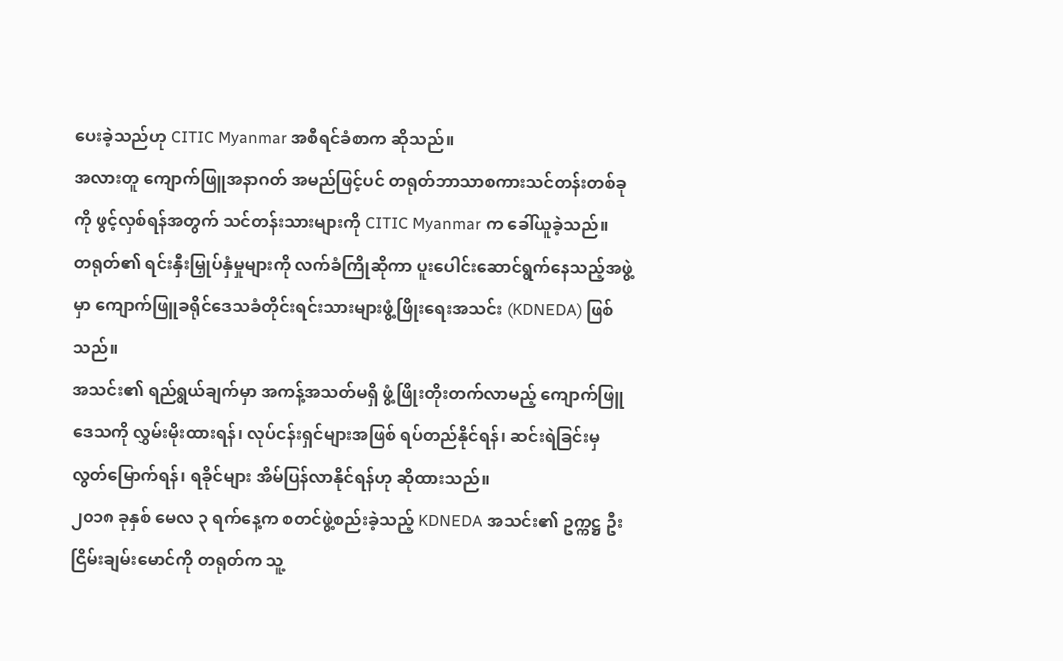ပေးခဲ့သည်ဟု CITIC Myanmar အစီရင်ခံစာက ဆိုသည်။
အလားတူ ကျောက်ဖြူအနာဂတ် အမည်ဖြင့်ပင် တရုတ်ဘာသာစကားသင်တန်းတစ်ခုကို ဖွင့်လှစ်ရန်အတွက် သင်တန်းသားများကို CITIC Myanmar က ခေါ်ယူခဲ့သည်။
တရုတ်၏ ရင်းနှီးမြှုပ်နှံမှုများကို လက်ခံကြိုဆိုကာ ပူးပေါင်းဆောင်ရွက်နေသည့်အဖွဲ့မှာ ကျောက်ဖြူခရိုင်ဒေသခံတိုင်းရင်းသားများဖွံ့ဖြိုးရေးအသင်း (KDNEDA) ဖြစ်သည်။
အသင်း၏ ရည်ရွယ်ချက်မှာ အကန့်အသတ်မရှိ ဖွံ့ဖြိုးတိုးတက်လာမည့် ကျောက်ဖြူဒေသကို လွှမ်းမိုးထားရန်၊ လုပ်ငန်းရှင်များအဖြစ် ရပ်တည်နိုင်ရန်၊ ဆင်းရဲခြင်းမှ လွတ်မြောက်ရန်၊ ရခိုင်များ အိမ်ပြန်လာနိုင်ရန်ဟု ဆိုထားသည်။
၂၀၁၈ ခုနှစ် မေလ ၃ ရက်နေ့က စတင်ဖွဲ့စည်းခဲ့သည့် KDNEDA အသင်း၏ ဥက္ကဋ္ဌ ဦးငြိမ်းချမ်းမောင်ကို တရုတ်က သူ့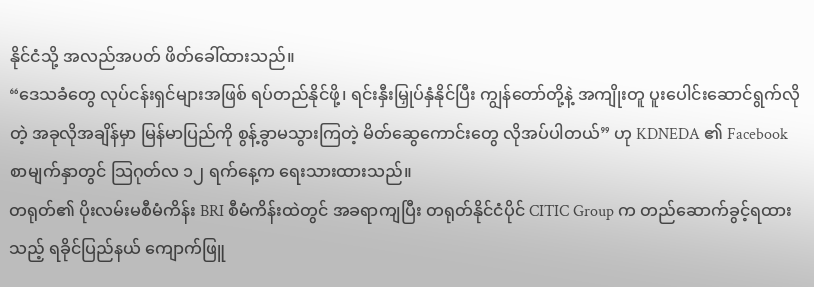နိုင်ငံသို့ အလည်အပတ် ဖိတ်ခေါ်ထားသည်။
“ဒေသခံတွေ လုပ်ငန်းရှင်များအဖြစ် ရပ်တည်နိုင်ဖို့၊ ရင်းနှီးမြှုပ်နှံနိုင်ပြီး ကျွန်တော်တို့နဲ့ အကျိုးတူ ပူးပေါင်းဆောင်ရွက်လိုတဲ့ အခုလိုအချိန်မှာ မြန်မာပြည်ကို စွန့်ခွာမသွားကြတဲ့ မိတ်ဆွေကောင်းတွေ လိုအပ်ပါတယ်” ဟု KDNEDA ၏ Facebook စာမျက်နှာတွင် သြဂုတ်လ ၁၂ ရက်နေ့က ရေးသားထားသည်။
တရုတ်၏ ပိုးလမ်းမစီမံကိန်း BRI စီမံကိန်းထဲတွင် အခရာကျပြီး တရုတ်နိုင်ငံပိုင် CITIC Group က တည်ဆောက်ခွင့်ရထားသည့် ရခိုင်ပြည်နယ် ကျောက်ဖြူ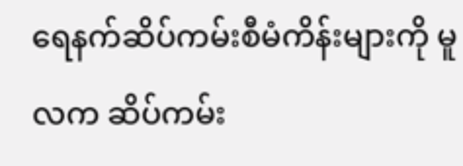ရေနက်ဆိပ်ကမ်းစီမံကိန်းများကို မူလက ဆိပ်ကမ်း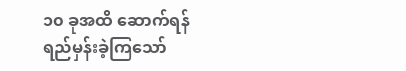၁၀ ခုအထိ ဆောက်ရန် ရည်မှန်းခဲ့ကြသော်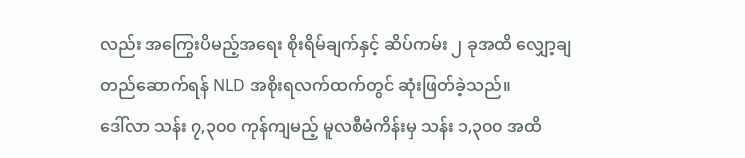လည်း အကြွေးပိမည့်အရေး စိုးရိမ်ချက်နှင့် ဆိပ်ကမ်း ၂ ခုအထိ လျှော့ချတည်ဆောက်ရန် NLD အစိုးရလက်ထက်တွင် ဆုံးဖြတ်ခဲ့သည်။
ဒေါ်လာ သန်း ၇,၃၀၀ ကုန်ကျမည့် မူလစီမံကိန်းမှ သန်း ၁,၃၀၀ အထိ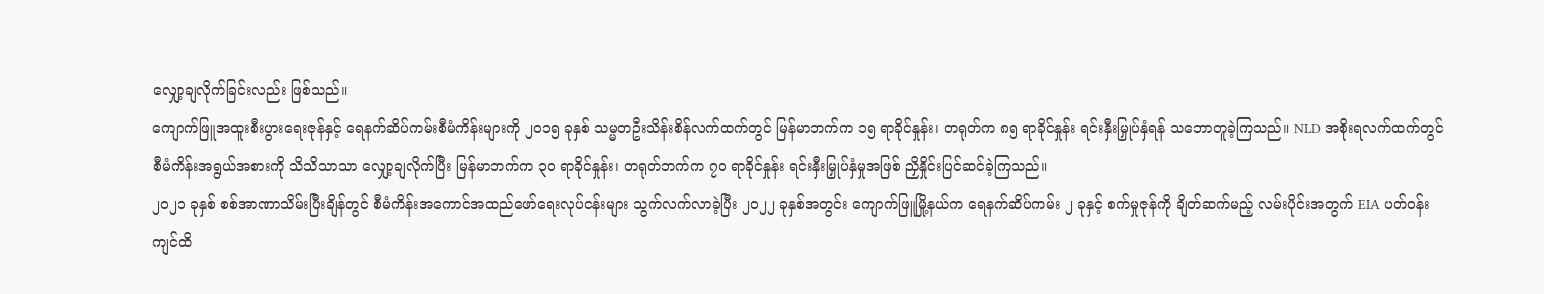လျှော့ချလိုက်ခြင်းလည်း ဖြစ်သည်။
ကျောက်ဖြူအထူးစီးပွားရေးဇုန်နှင့် ရေနက်ဆိပ်ကမ်းစီမံကိန်းများကို ၂၀၁၅ ခုနှစ် သမ္မတဦးသိန်းစိန်လက်ထက်တွင် မြန်မာဘက်က ၁၅ ရာခိုင်နှုန်း၊ တရုတ်က ၈၅ ရာခိုင်နှုန်း ရင်းနှီးမြှုပ်နှံရန် သဘောတူခဲ့ကြသည်။ NLD အစိုးရလက်ထက်တွင် စီမံကိန်းအရွယ်အစားကို သိသိသာသာ လျှော့ချလိုက်ပြီး မြန်မာဘက်က ၃၀ ရာခိုင်နှုန်း၊ တရုတ်ဘက်က ၇၀ ရာခိုင်နှုန်း ရင်းနှီးမြှုပ်နှံမှုအဖြစ် ညှိနှိုင်းပြင်ဆင်ခဲ့ကြသည်။
၂၀၂၁ ခုနှစ် စစ်အာဏာသိမ်းပြီးချိန်တွင် စီမံကိန်းအကောင်အထည်ဖော်ရေးလုပ်ငန်းများ သွက်လက်လာခဲ့ပြီး ၂၀၂၂ ခုနှစ်အတွင်း ကျောက်ဖြူမြို့နယ်က ရေနက်ဆိပ်ကမ်း ၂ ခုနှင့် စက်မှုဇုန်ကို ချိတ်ဆက်မည့် လမ်းပိုင်းအတွက် EIA ပတ်ဝန်းကျင်ထိ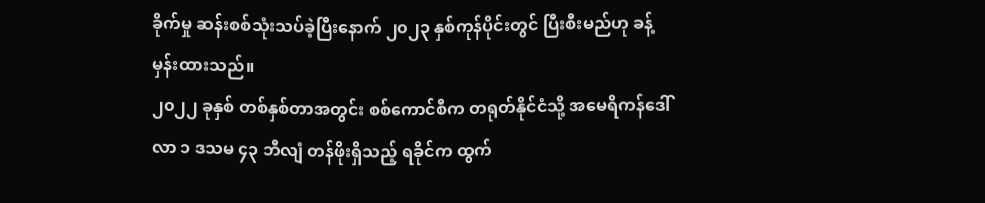ခိုက်မှု ဆန်းစစ်သုံးသပ်ခဲ့ပြီးနောက် ၂၀၂၃ နှစ်ကုန်ပိုင်းတွင် ပြီးစီးမည်ဟု ခန့်မှန်းထားသည်။
၂၀၂၂ ခုနှစ် တစ်နှစ်တာအတွင်း စစ်ကောင်စီက တရုတ်နိုင်ငံသို့ အမေရိကန်ဒေါ်လာ ၁ ဒသမ ၄၃ ဘီလျံ တန်ဖိုးရှိသည့် ရခိုင်က ထွက်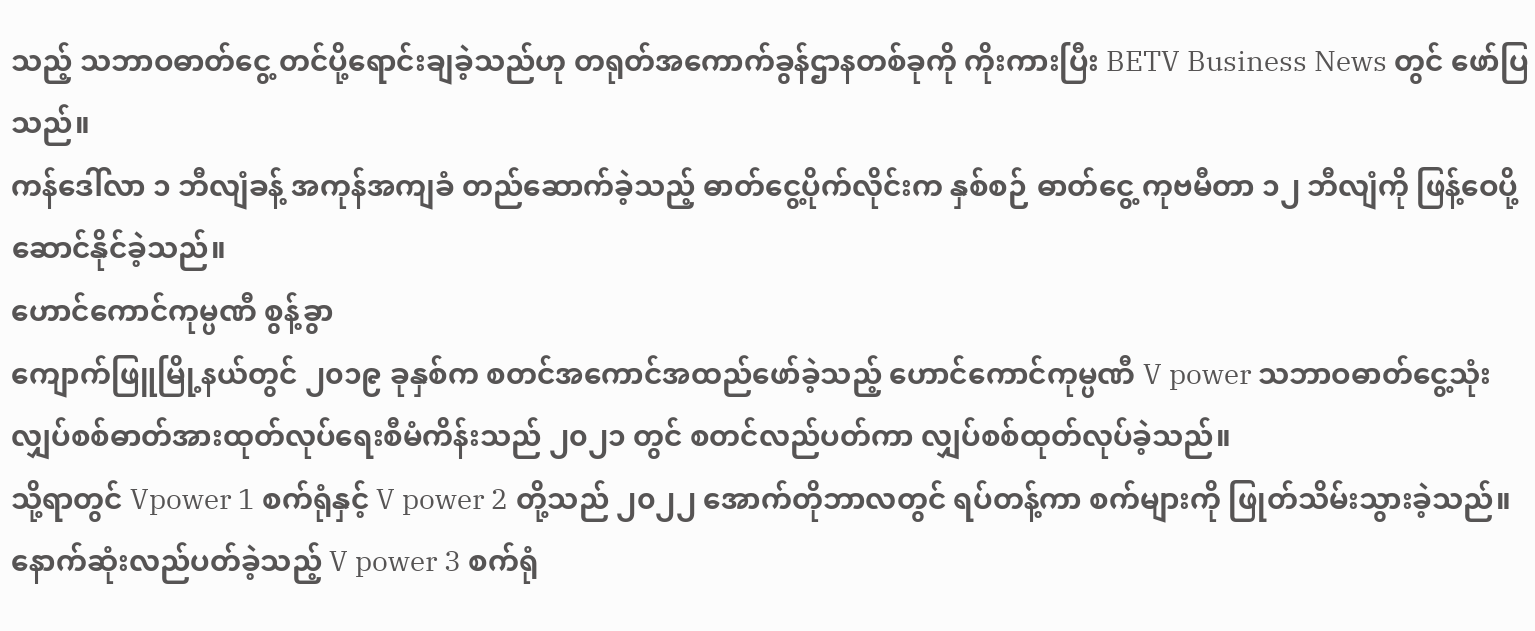သည့် သဘာဝဓာတ်ငွေ့ တင်ပို့ရောင်းချခဲ့သည်ဟု တရုတ်အကောက်ခွန်ဌာနတစ်ခုကို ကိုးကားပြီး BETV Business News တွင် ဖော်ပြသည်။
ကန်ဒေါ်လာ ၁ ဘီလျံခန့် အကုန်အကျခံ တည်ဆောက်ခဲ့သည့် ဓာတ်ငွေ့ပိုက်လိုင်းက နှစ်စဉ် ဓာတ်ငွေ့ ကုဗမီတာ ၁၂ ဘီလျံကို ဖြန့်ဝေပို့ဆောင်နိုင်ခဲ့သည်။
ဟောင်ကောင်ကုမ္ပဏီ စွန့်ခွာ
ကျောက်ဖြူမြို့နယ်တွင် ၂၀၁၉ ခုနှစ်က စတင်အကောင်အထည်ဖော်ခဲ့သည့် ဟောင်ကောင်ကုမ္ပဏီ V power သဘာဝဓာတ်ငွေ့သုံး လျှပ်စစ်ဓာတ်အားထုတ်လုပ်ရေးစီမံကိန်းသည် ၂၀၂၁ တွင် စတင်လည်ပတ်ကာ လျှပ်စစ်ထုတ်လုပ်ခဲ့သည်။
သို့ရာတွင် Vpower 1 စက်ရုံနှင့် V power 2 တို့သည် ၂၀၂၂ အောက်တိုဘာလတွင် ရပ်တန့်ကာ စက်များကို ဖြုတ်သိမ်းသွားခဲ့သည်။ နောက်ဆုံးလည်ပတ်ခဲ့သည့် V power 3 စက်ရုံ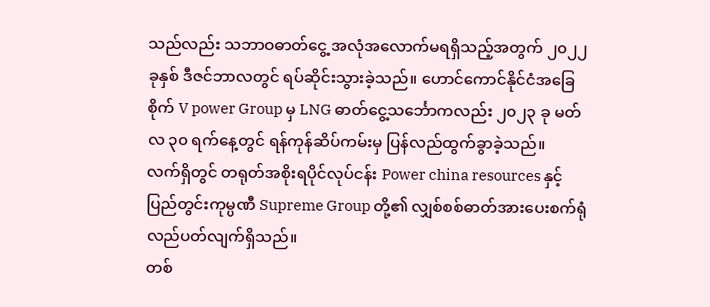သည်လည်း သဘာဝဓာတ်ငွေ့ အလုံအလောက်မရရှိသည့်အတွက် ၂၀၂၂ ခုနှစ် ဒီဇင်ဘာလတွင် ရပ်ဆိုင်းသွားခဲ့သည်။ ဟောင်ကောင်နိုင်ငံအခြေစိုက် V power Group မှ LNG ဓာတ်ငွေ့သင်္ဘောကလည်း ၂၀၂၃ ခု မတ်လ ၃၀ ရက်နေ့တွင် ရန်ကုန်ဆိပ်ကမ်းမှ ပြန်လည်ထွက်ခွာခဲ့သည်။
လက်ရှိတွင် တရုတ်အစိုးရပိုင်လုပ်ငန်း Power china resources နှင့် ပြည်တွင်းကုမ္ပဏီ Supreme Group တို့၏ လျှစ်စစ်ဓာတ်အားပေးစက်ရုံ လည်ပတ်လျက်ရှိသည်။
တစ်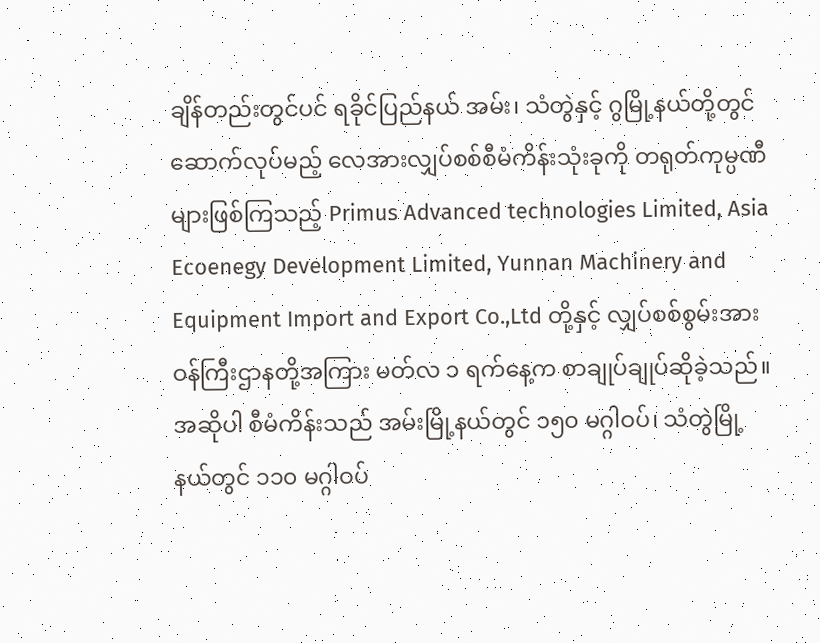ချိန်တည်းတွင်ပင် ရခိုင်ပြည်နယ် အမ်း၊ သံတွဲနှင့် ဂွမြို့နယ်တို့တွင် ဆောက်လုပ်မည့် လေအားလျှပ်စစ်စီမံကိန်းသုံးခုကို တရုတ်ကုမ္ပဏီများဖြစ်ကြသည့် Primus Advanced technologies Limited, Asia Ecoenegy Development Limited, Yunnan Machinery and Equipment Import and Export Co.,Ltd တို့နှင့် လျှပ်စစ်စွမ်းအားဝန်ကြီးဌာနတို့အကြား မတ်လ ၁ ရက်နေ့က စာချုပ်ချုပ်ဆိုခဲ့သည်။
အဆိုပါ စီမံကိန်းသည် အမ်းမြို့နယ်တွင် ၁၅၀ မဂ္ဂါဝပ်၊ သံတွဲမြို့နယ်တွင် ၁၁၀ မဂ္ဂါဝပ်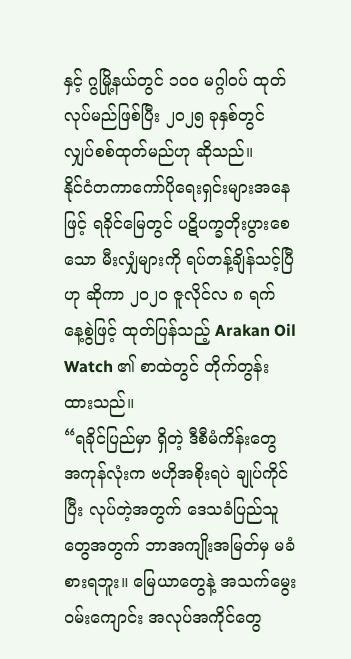နှင့် ဂွမြို့နယ်တွင် ၁၀၀ မဂ္ဂါဝပ် ထုတ်လုပ်မည်ဖြစ်ပြီး ၂၀၂၅ ခုနှစ်တွင် လျှပ်စစ်ထုတ်မည်ဟု ဆိုသည်။
နိုင်ငံတကာကော်ပိုရေးရှင်းများအနေဖြင့် ရခိုင်မြေတွင် ပဋိပက္ခတိုးပွားစေသော မီးလျှံများကို ရပ်တန့်ချိန်သင့်ပြီဟု ဆိုကာ ၂၀၂၀ ဇူလိုင်လ ၈ ရက် နေ့စွဲဖြင့် ထုတ်ပြန်သည့် Arakan Oil Watch ၏ စာထဲတွင် တိုက်တွန်းထားသည်။
“ရခိုင်ပြည်မှာ ရှိတဲ့ ဒီစီမံကိန်းတွေ အကုန်လုံးက ဗဟိုအစိုးရပဲ ချုပ်ကိုင်ပြီး လုပ်တဲ့အတွက် ဒေသခံပြည်သူတွေအတွက် ဘာအကျိုးအမြတ်မှ မခံစားရဘူး။ မြေယာတွေနဲ့ အသက်မွေးဝမ်းကျောင်း အလုပ်အကိုင်တွေ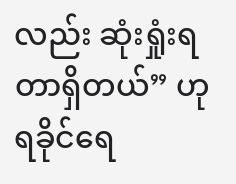လည်း ဆုံးရှုံးရတာရှိတယ်” ဟု ရခိုင်ရေ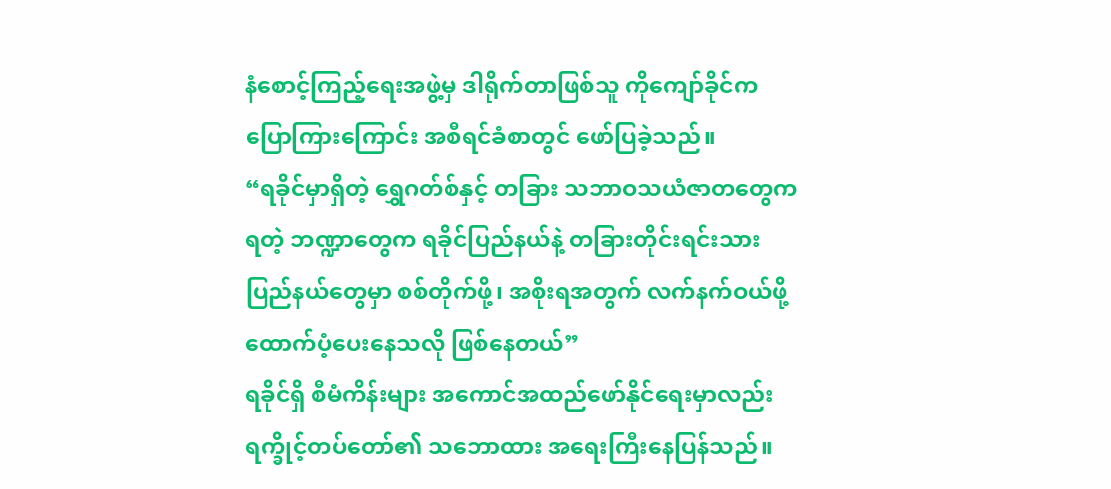နံစောင့်ကြည့်ရေးအဖွဲ့မှ ဒါရိုက်တာဖြစ်သူ ကိုကျော်ခိုင်က ပြောကြားကြောင်း အစီရင်ခံစာတွင် ဖော်ပြခဲ့သည်။
“ရခိုင်မှာရှိတဲ့ ရွှေဂတ်စ်နှင့် တခြား သဘာဝသယံဇာတတွေက ရတဲ့ ဘဏ္ဍာတွေက ရခိုင်ပြည်နယ်နဲ့ တခြားတိုင်းရင်းသားပြည်နယ်တွေမှာ စစ်တိုက်ဖို့၊ အစိုးရအတွက် လက်နက်ဝယ်ဖို့ ထောက်ပံ့ပေးနေသလို ဖြစ်နေတယ်”
ရခိုင်ရှိ စီမံကိန်းများ အကောင်အထည်ဖော်နိုင်ရေးမှာလည်း ရက္ခိုင့်တပ်တော်၏ သဘောထား အရေးကြီးနေပြန်သည်။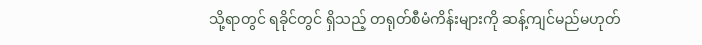သို့ရာတွင် ရခိုင်တွင် ရှိသည့် တရုတ်စီမံကိန်းများကို ဆန့်ကျင်မည်မဟုတ်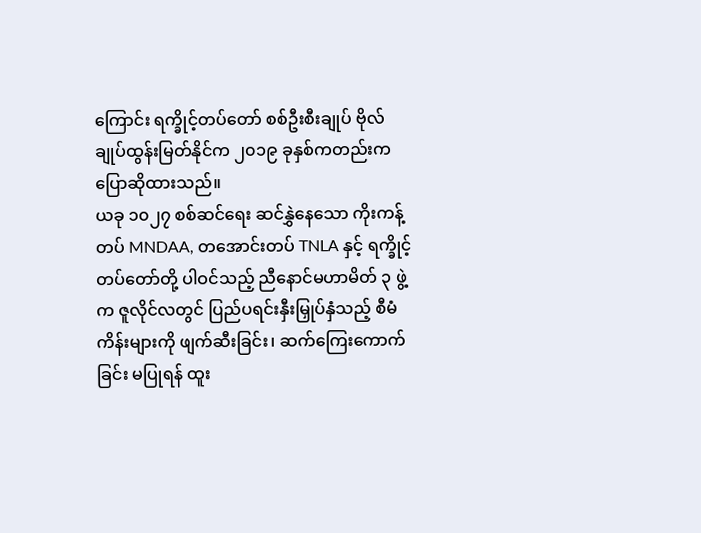ကြောင်း ရက္ခိုင့်တပ်တော် စစ်ဦးစီးချုပ် ဗိုလ်ချုပ်ထွန်းမြတ်နိုင်က ၂၀၁၉ ခုနှစ်ကတည်းက ပြောဆိုထားသည်။
ယခု ၁၀၂၇ စစ်ဆင်ရေး ဆင်နွှဲနေသော ကိုးကန့်တပ် MNDAA, တအောင်းတပ် TNLA နှင့် ရက္ခိုင့်တပ်တော်တို့ ပါဝင်သည့် ညီနောင်မဟာမိတ် ၃ ဖွဲ့က ဇူလိုင်လတွင် ပြည်ပရင်းနှီးမြှုပ်နှံသည့် စီမံကိန်းများကို ဖျက်ဆီးခြင်း၊ ဆက်ကြေးကောက်ခြင်း မပြုရန် ထူး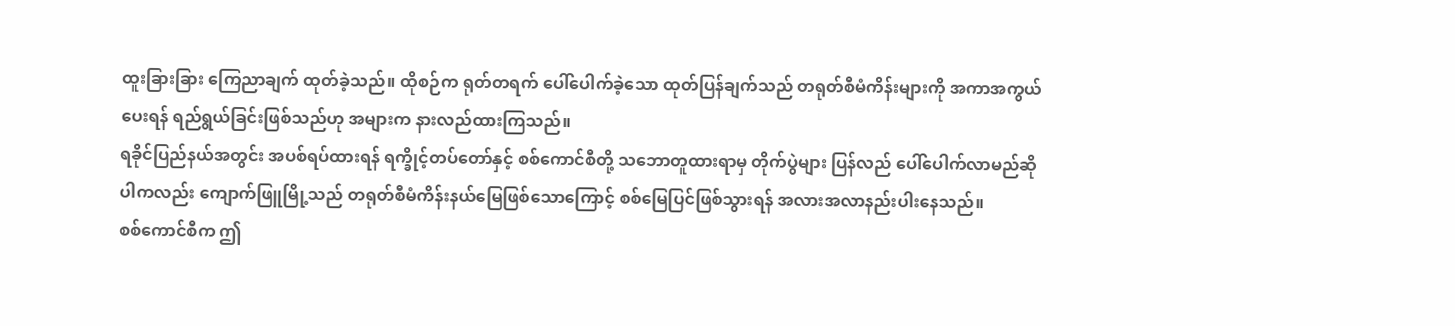ထူးခြားခြား ကြေညာချက် ထုတ်ခဲ့သည်။ ထိုစဉ်က ရုတ်တရက် ပေါ်ပေါက်ခဲ့သော ထုတ်ပြန်ချက်သည် တရုတ်စီမံကိန်းများကို အကာအကွယ်ပေးရန် ရည်ရွယ်ခြင်းဖြစ်သည်ဟု အများက နားလည်ထားကြသည်။
ရခိုင်ပြည်နယ်အတွင်း အပစ်ရပ်ထားရန် ရက္ခိုင့်တပ်တော်နှင့် စစ်ကောင်စီတို့ သဘောတူထားရာမှ တိုက်ပွဲများ ပြန်လည် ပေါ်ပေါက်လာမည်ဆိုပါကလည်း ကျောက်ဖြူမြို့သည် တရုတ်စီမံကိန်းနယ်မြေဖြစ်သောကြောင့် စစ်မြေပြင်ဖြစ်သွားရန် အလားအလာနည်းပါးနေသည်။
စစ်ကောင်စီက ဤ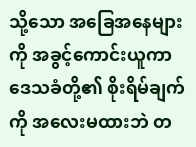သို့သော အခြေအနေများကို အခွင့်ကောင်းယူကာ ဒေသခံတို့၏ စိုးရိမ်ချက်ကို အလေးမထားဘဲ တ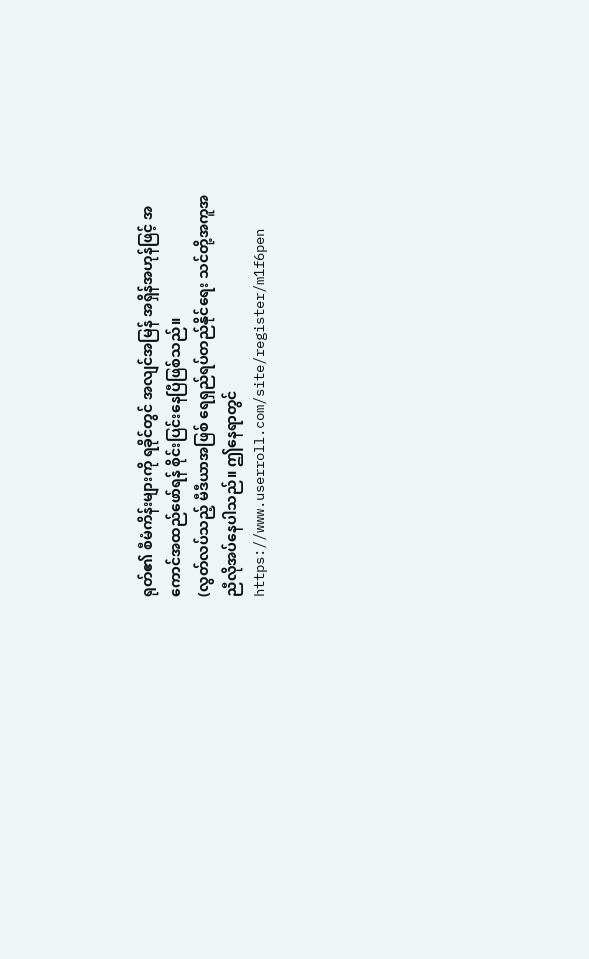ရုတ်၏ စီမံကိန်းများကို ရခိုင်တွင် အလျင်အမြန် အရှိန်အဟုန်ဖြင့် အကောင်အထည်ဖော်ရန် စိုင်းပြင်းနေပြီဖြစ်သည်။
(လွတ်လပ်သည့် မီဒီယာအဖြစ် ရေရှည်ရပ်တည်နိုင်ရေး သင်တို့အကူအညီလိုအပ်နေပါသည်။ ဤနေရာတွင် https://www.userroll.com/site/register/m1f6pen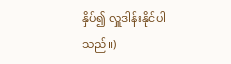နှိပ်၍ လှူဒါန်းနိုင်ပါသည်။)